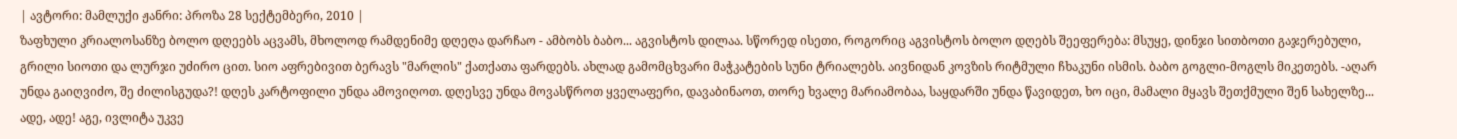| ავტორი: მამლუქი ჟანრი: პროზა 28 სექტემბერი, 2010 |
ზაფხული კრიალოსანზე ბოლო დღეებს აცვამს, მხოლოდ რამდენიმე დღეღა დარჩაო - ამბობს ბაბო... აგვისტოს დილაა. სწორედ ისეთი, როგორიც აგვისტოს ბოლო დღებს შეეფერება: მსუყე, დინჯი სითბოთი გაჯერებული, გრილი სიოთი და ლურჯი უძირო ცით. სიო აფრებივით ბერავს "მარლის" ქათქათა ფარდებს. ახლად გამომცხვარი მაჭკატების სუნი ტრიალებს. აივნიდან კოვზის რიტმული ჩხაკუნი ისმის. ბაბო გოგლი-მოგლს მიკეთებს. -აღარ უნდა გაიღვიძო, შე ძილისგუდა?! დღეს კარტოფილი უნდა ამოვიღოთ. დღესვე უნდა მოვასწროთ ყველაფერი, დავაბინაოთ, თორე ხვალე მარიამობაა, საყდარში უნდა წავიდეთ, ხო იცი, მამალი მყავს შეთქმული შენ სახელზე... ადე, ადე! აგე, ივლიტა უკვე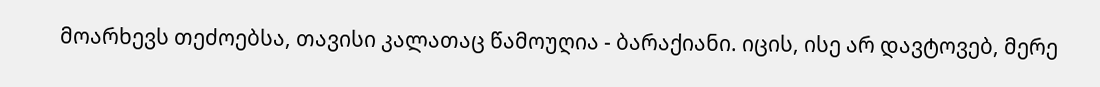მოარხევს თეძოებსა, თავისი კალათაც წამოუღია - ბარაქიანი. იცის, ისე არ დავტოვებ, მერე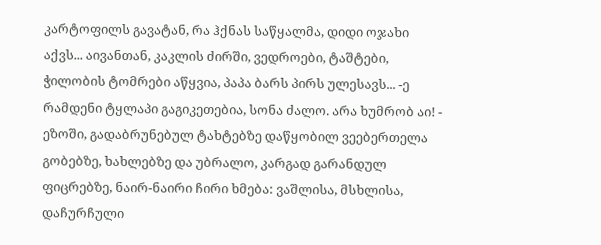კარტოფილს გავატან, რა ჰქნას საწყალმა, დიდი ოჯახი აქვს... აივანთან, კაკლის ძირში, ვედროები, ტაშტები, ჭილობის ტომრები აწყვია, პაპა ბარს პირს ულესავს... -ე რამდენი ტყლაპი გაგიკეთებია, სონა ძალო. არა ხუმრობ აი! - ეზოში, გადაბრუნებულ ტახტებზე დაწყობილ ვეებერთელა გობებზე, ხახლებზე და უბრალო, კარგად გარანდულ ფიცრებზე, ნაირ-ნაირი ჩირი ხმება: ვაშლისა, მსხლისა, დაჩურჩული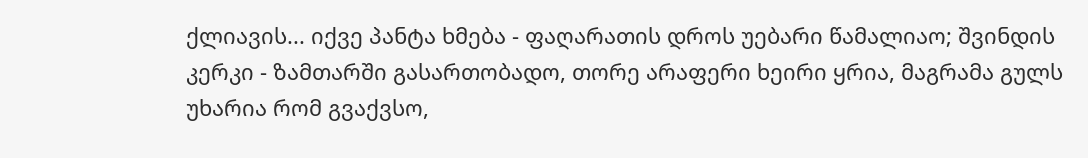ქლიავის... იქვე პანტა ხმება - ფაღარათის დროს უებარი წამალიაო; შვინდის კერკი - ზამთარში გასართობადო, თორე არაფერი ხეირი ყრია, მაგრამა გულს უხარია რომ გვაქვსო,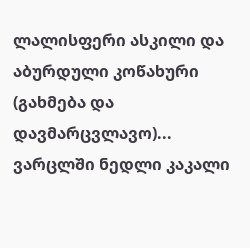ლალისფერი ასკილი და აბურდული კოწახური (გახმება და დავმარცვლავო)... ვარცლში ნედლი კაკალი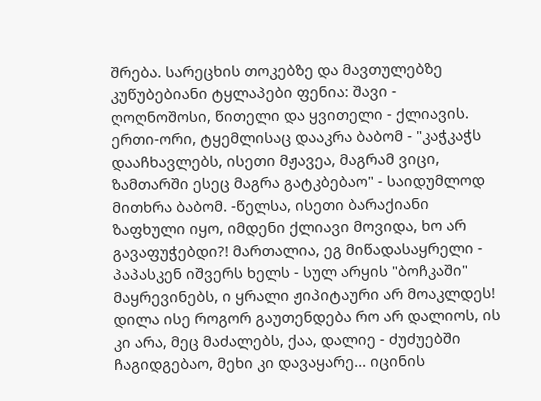შრება. სარეცხის თოკებზე და მავთულებზე კუწუბებიანი ტყლაპები ფენია: შავი - ღოღნოშოსი, წითელი და ყვითელი - ქლიავის. ერთი-ორი, ტყემლისაც დააკრა ბაბომ - "კაჭკაჭს დააჩხავლებს, ისეთი მჟავეა, მაგრამ ვიცი, ზამთარში ესეც მაგრა გატკბებაო" - საიდუმლოდ მითხრა ბაბომ. -წელსა, ისეთი ბარაქიანი ზაფხული იყო, იმდენი ქლიავი მოვიდა, ხო არ გავაფუჭებდი?! მართალია, ეგ მიწადასაყრელი - პაპასკენ იშვერს ხელს - სულ არყის "ბოჩკაში" მაყრევინებს, ი ყრალი ჟიპიტაური არ მოაკლდეს! დილა ისე როგორ გაუთენდება რო არ დალიოს, ის კი არა, მეც მაძალებს, ქაა, დალიე - ძუძუებში ჩაგიდგებაო, მეხი კი დავაყარე... იცინის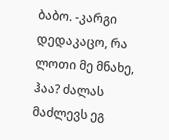ბაბო. -კარგი დედაკაცო, რა ლოთი მე მნახე, ჰაა? ძალას მაძლევს ეგ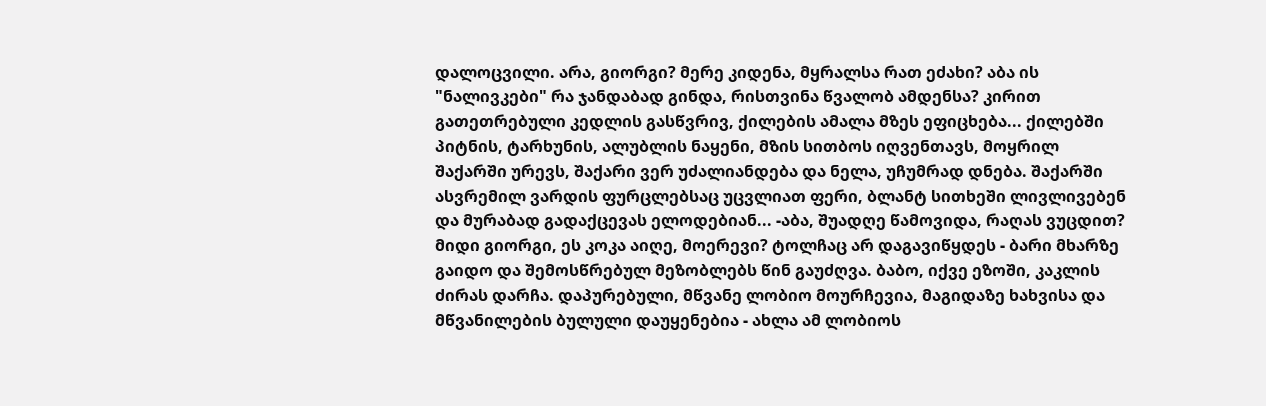დალოცვილი. არა, გიორგი? მერე კიდენა, მყრალსა რათ ეძახი? აბა ის "ნალივკები" რა ჯანდაბად გინდა, რისთვინა წვალობ ამდენსა? კირით გათეთრებული კედლის გასწვრივ, ქილების ამალა მზეს ეფიცხება... ქილებში პიტნის, ტარხუნის, ალუბლის ნაყენი, მზის სითბოს იღვენთავს, მოყრილ შაქარში ურევს, შაქარი ვერ უძალიანდება და ნელა, უჩუმრად დნება. შაქარში ასვრემილ ვარდის ფურცლებსაც უცვლიათ ფერი, ბლანტ სითხეში ლივლივებენ და მურაბად გადაქცევას ელოდებიან... -აბა, შუადღე წამოვიდა, რაღას ვუცდით? მიდი გიორგი, ეს კოკა აიღე, მოერევი? ტოლჩაც არ დაგავიწყდეს - ბარი მხარზე გაიდო და შემოსწრებულ მეზობლებს წინ გაუძღვა. ბაბო, იქვე ეზოში, კაკლის ძირას დარჩა. დაპურებული, მწვანე ლობიო მოურჩევია, მაგიდაზე ხახვისა და მწვანილების ბულული დაუყენებია - ახლა ამ ლობიოს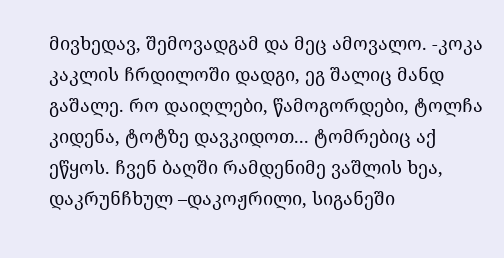მივხედავ, შემოვადგამ და მეც ამოვალო. -კოკა კაკლის ჩრდილოში დადგი, ეგ შალიც მანდ გაშალე. რო დაიღლები, წამოგორდები, ტოლჩა კიდენა, ტოტზე დავკიდოთ... ტომრებიც აქ ეწყოს. ჩვენ ბაღში რამდენიმე ვაშლის ხეა, დაკრუნჩხულ –დაკოჟრილი, სიგანეში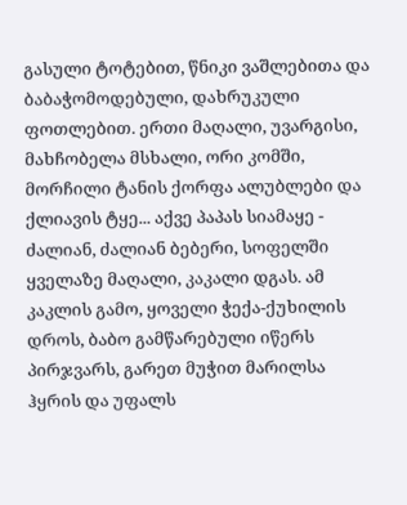გასული ტოტებით, წნიკი ვაშლებითა და ბაბაჭომოდებული, დახრუკული ფოთლებით. ერთი მაღალი, უვარგისი, მახჩობელა მსხალი, ორი კომში, მორჩილი ტანის ქორფა ალუბლები და ქლიავის ტყე... აქვე პაპას სიამაყე - ძალიან, ძალიან ბებერი, სოფელში ყველაზე მაღალი, კაკალი დგას. ამ კაკლის გამო, ყოველი ჭექა-ქუხილის დროს, ბაბო გამწარებული იწერს პირჯვარს, გარეთ მუჭით მარილსა ჰყრის და უფალს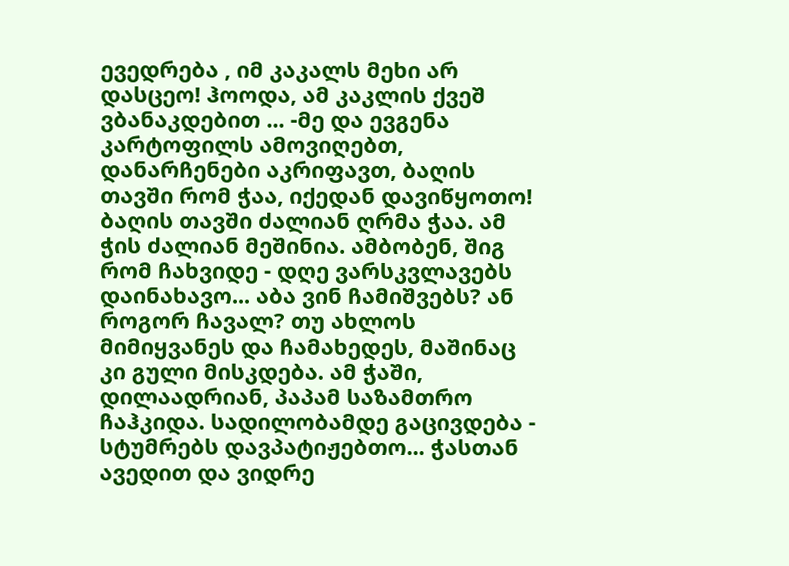ევედრება , იმ კაკალს მეხი არ დასცეო! ჰოოდა, ამ კაკლის ქვეშ ვბანაკდებით ... -მე და ევგენა კარტოფილს ამოვიღებთ, დანარჩენები აკრიფავთ, ბაღის თავში რომ ჭაა, იქედან დავიწყოთო! ბაღის თავში ძალიან ღრმა ჭაა. ამ ჭის ძალიან მეშინია. ამბობენ, შიგ რომ ჩახვიდე - დღე ვარსკვლავებს დაინახავო... აბა ვინ ჩამიშვებს? ან როგორ ჩავალ? თუ ახლოს მიმიყვანეს და ჩამახედეს, მაშინაც კი გული მისკდება. ამ ჭაში, დილაადრიან, პაპამ საზამთრო ჩაჰკიდა. სადილობამდე გაცივდება - სტუმრებს დავპატიჟებთო... ჭასთან ავედით და ვიდრე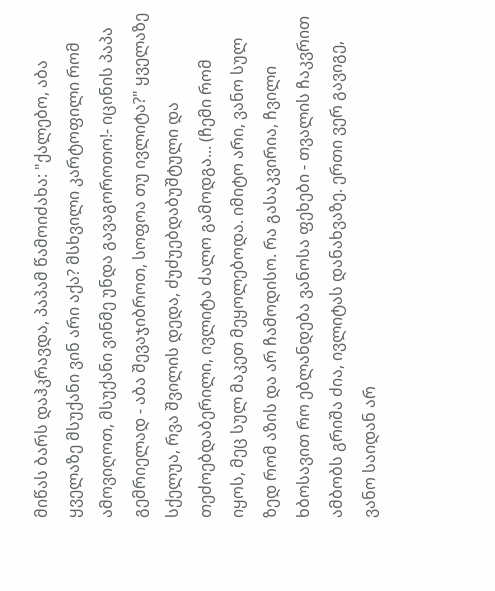მიწას ბარს დაჰკრავდა, პაპამ წამოიძახა: "ქალებო, აბა ყველაზე მსუქანი ვინ არი აქა? მსხვილი კარტოფილი რომ ამოვიღოთ, მსუქანი ვინმე უნდა გავაგოროთო!- იცინის პაპა გემრიელად - აბა შევაჯიბროთ, სოფოა თუ ივლიტა?" ყველაზე სქელუა, რვა შვილის დედა, ძუძუებდაბუშტული და თეძოებდაბერილი, ივლიტა ძალო გამოდგა... (ჩემი რომ იყოს, მეც სულ მაკეთ მეყოლებოდა. იმიტო არი, ვანო სულ ზედ რომ აზის და არ ჩამოდისო. რა გასაკვირია, ჩვილი ხბოსავით რო ებლანდება ვანოსა ფეხები - თვალის ჩაკვრით ამბობს გრიშა ძია, ივლიტას დანახვაზე. ერთი ვერ გავიგე, ვანო საიდან არ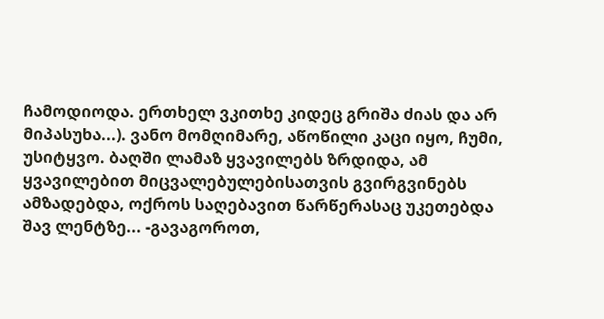ჩამოდიოდა. ერთხელ ვკითხე კიდეც გრიშა ძიას და არ მიპასუხა...). ვანო მომღიმარე, აწოწილი კაცი იყო, ჩუმი, უსიტყვო. ბაღში ლამაზ ყვავილებს ზრდიდა, ამ ყვავილებით მიცვალებულებისათვის გვირგვინებს ამზადებდა, ოქროს საღებავით წარწერასაც უკეთებდა შავ ლენტზე... -გავაგოროთ,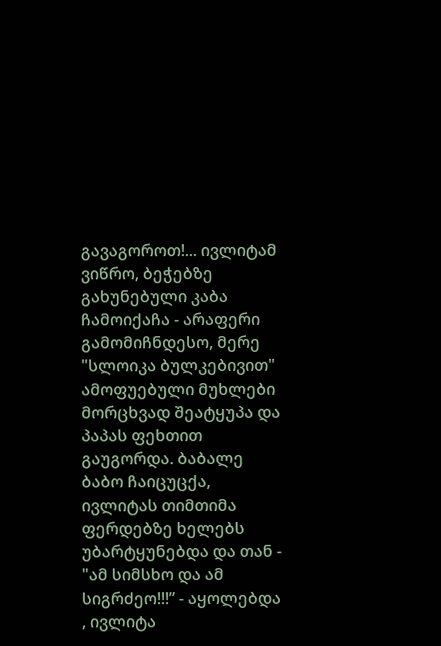გავაგოროთ!... ივლიტამ ვიწრო, ბეჭებზე გახუნებული კაბა ჩამოიქაჩა - არაფერი გამომიჩნდესო, მერე "სლოიკა ბულკებივით" ამოფუებული მუხლები მორცხვად შეატყუპა და პაპას ფეხთით გაუგორდა. ბაბალე ბაბო ჩაიცუცქა, ივლიტას თიმთიმა ფერდებზე ხელებს უბარტყუნებდა და თან - "ამ სიმსხო და ამ სიგრძეო!!!” - აყოლებდა , ივლიტა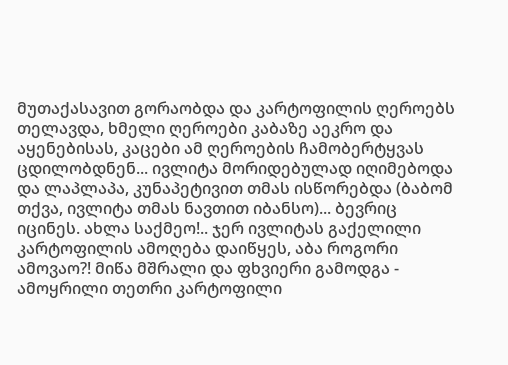მუთაქასავით გორაობდა და კარტოფილის ღეროებს თელავდა, ხმელი ღეროები კაბაზე აეკრო და აყენებისას, კაცები ამ ღეროების ჩამობერტყვას ცდილობდნენ... ივლიტა მორიდებულად იღიმებოდა და ლაპლაპა, კუნაპეტივით თმას ისწორებდა (ბაბომ თქვა, ივლიტა თმას ნავთით იბანსო)... ბევრიც იცინეს. ახლა საქმეო!.. ჯერ ივლიტას გაქელილი კარტოფილის ამოღება დაიწყეს, აბა როგორი ამოვაო?! მიწა მშრალი და ფხვიერი გამოდგა - ამოყრილი თეთრი კარტოფილი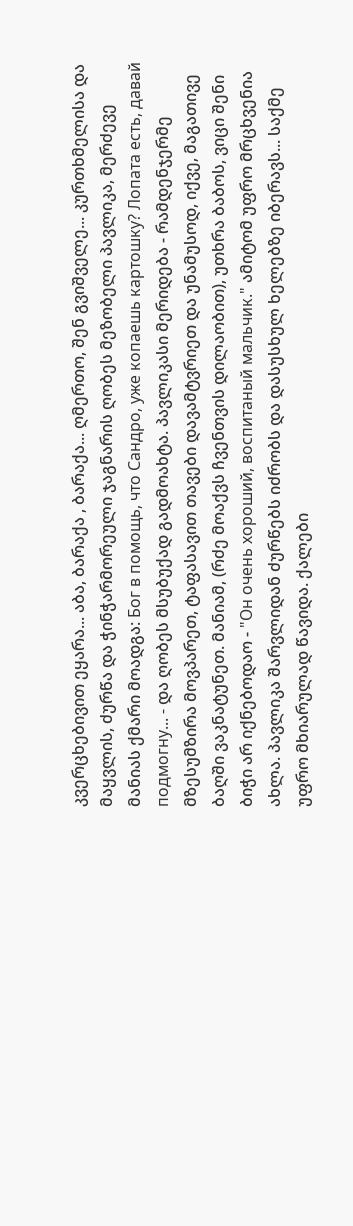კვერცხებივით ეყარა... აბა, ბარაქა , ბარაქა... ღმერთო, შენ გვიშველე... კურთხმელისა და მაყვლის, ძურწა და ჭინჭარმორეული ჯაგნარის ღობეს მეზობელი პავლიკა, მერძევე მანიას ქმარი მოადგა: Бог в помощь, что Сандро, уже копаешь картошку? Лопата есть, давай подмогну... - და ღობეს მსუბუქად გადმოახტა. პავლიკასი მერიდება - რამდენჯერმე მზესუმზირა მოვპარეთ, ტაფასავით თავები დავამტვრიეთ და უნამუსოდ, იქვე, მაგათივე ბაღში ვაკნატუნეთ. მანიამ, (რძე მოაქვს ჩვენთვის დილაობით), უთხრა ბაბოს, ვიცი შენი ბიჭი არ იქნებოდაო - "Он очень хороший, воспитаный мальчик." ამიტომ უფრო მრცხვენია ახლა. პავლიკა შარვლიდან ძურწებს იძრობს და დასუსხულ ხელებზე იბერავს... საქმე უფრო მხიარულად წავიდა. ქალები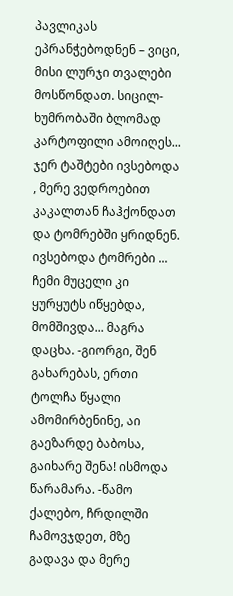პავლიკას ეპრანჭებოდნენ – ვიცი, მისი ლურჯი თვალები მოსწონდათ. სიცილ-ხუმრობაში ბლომად კარტოფილი ამოიღეს... ჯერ ტაშტები ივსებოდა , მერე ვედროებით კაკალთან ჩაჰქონდათ და ტომრებში ყრიდნენ. ივსებოდა ტომრები ... ჩემი მუცელი კი ყურყუტს იწყებდა, მომშივდა... მაგრა დაცხა. -გიორგი, შენ გახარებას, ერთი ტოლჩა წყალი ამომირბენინე, აი გაეზარდე ბაბოსა, გაიხარე შენა! ისმოდა წარამარა. -წამო ქალებო, ჩრდილში ჩამოვჯდეთ, მზე გადავა და მერე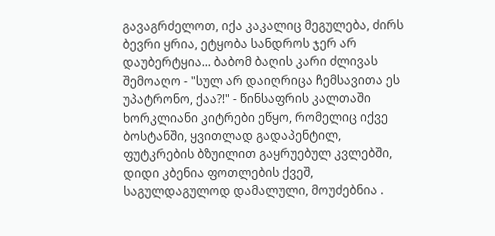გავაგრძელოთ, იქა კაკალიც მეგულება, ძირს ბევრი ყრია, ეტყობა სანდროს ჯერ არ დაუბერტყია... ბაბომ ბაღის კარი ძლივას შემოაღო - "სულ არ დაიღრიცა ჩემსავითა ეს უპატრონო, ქაა?!" - წინსაფრის კალთაში ხორკლიანი კიტრები ეწყო, რომელიც იქვე ბოსტანში, ყვითლად გადაპენტილ, ფუტკრების ბზუილით გაყრუებულ კვლებში, დიდი კბენია ფოთლების ქვეშ, საგულდაგულოდ დამალული, მოუძებნია .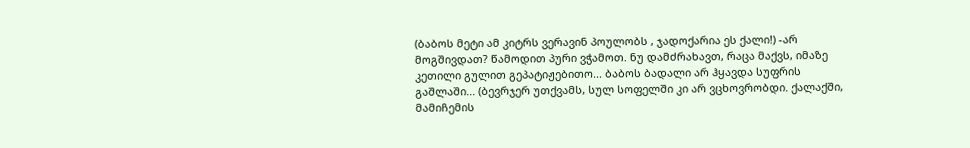(ბაბოს მეტი ამ კიტრს ვერავინ პოულობს , ჯადოქარია ეს ქალი!) -არ მოგშივდათ? წამოდით პური ვჭამოთ. ნუ დამძრახავთ, რაცა მაქვს, იმაზე კეთილი გულით გეპატიჟებითო... ბაბოს ბადალი არ ჰყავდა სუფრის გაშლაში... (ბევრჯერ უთქვამს, სულ სოფელში კი არ ვცხოვრობდი. ქალაქში, მამიჩემის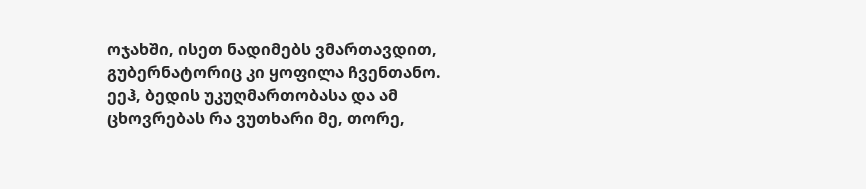ოჯახში, ისეთ ნადიმებს ვმართავდით, გუბერნატორიც კი ყოფილა ჩვენთანო. ეეჰ, ბედის უკუღმართობასა და ამ ცხოვრებას რა ვუთხარი მე, თორე,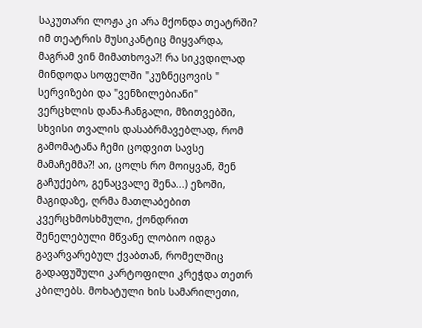საკუთარი ლოჟა კი არა მქონდა თეატრში? იმ თეატრის მუსიკანტიც მიყვარდა, მაგრამ ვინ მიმათხოვა?! რა სიკვდილად მინდოდა სოფელში "კუზნეცოვის " სერვიზები და "ვენზილებიანი" ვერცხლის დანა-ჩანგალი, მზითვებში, სხვისი თვალის დასაბრმავებლად, რომ გამომატანა ჩემი ცოდვით სავსე მამაჩემმა?! აი, ცოლს რო მოიყვან, შენ გაჩუქებო, გენაცვალე შენა...) ეზოში, მაგიდაზე, ღრმა მათლაბებით კვერცხმოსხმული, ქონდრით შენელებული მწვანე ლობიო იდგა გავარვარებულ ქვაბთან, რომელშიც გადაფუშული კარტოფილი კრეჭდა თეთრ კბილებს. მოხატული ხის სამარილეთი,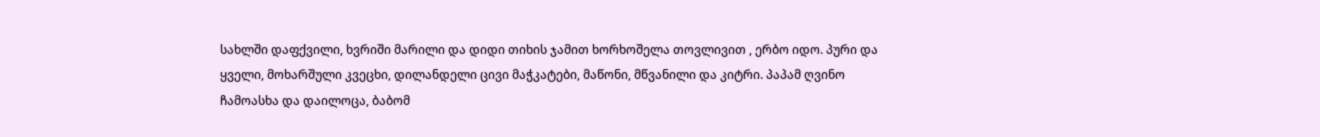სახლში დაფქვილი, ხვრიში მარილი და დიდი თიხის ჯამით ხორხოშელა თოვლივით , ერბო იდო. პური და ყველი, მოხარშული კვეცხი, დილანდელი ცივი მაჭკატები, მაწონი, მწვანილი და კიტრი. პაპამ ღვინო ჩამოასხა და დაილოცა, ბაბომ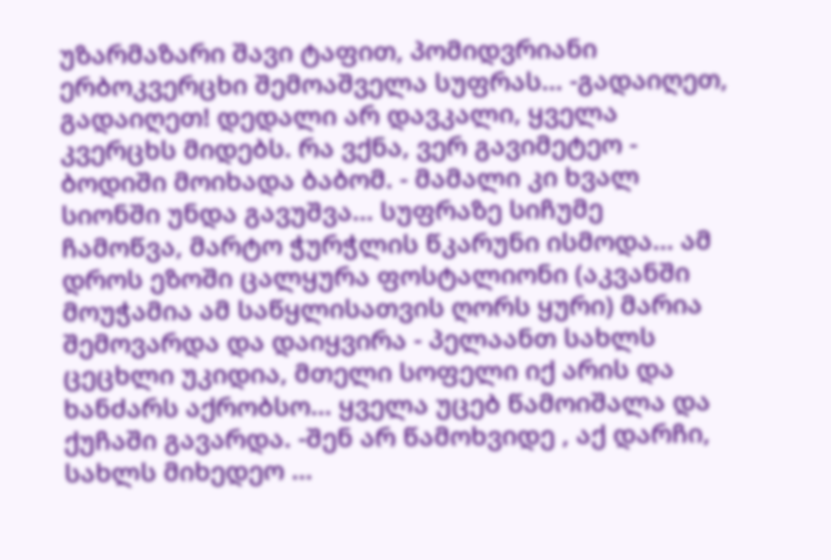უზარმაზარი შავი ტაფით, პომიდვრიანი ერბოკვერცხი შემოაშველა სუფრას... -გადაიღეთ, გადაიღეთ! დედალი არ დავკალი, ყველა კვერცხს მიდებს. რა ვქნა, ვერ გავიმეტეო - ბოდიში მოიხადა ბაბომ. - მამალი კი ხვალ სიონში უნდა გავუშვა... სუფრაზე სიჩუმე ჩამოწვა, მარტო ჭურჭლის წკარუნი ისმოდა... ამ დროს ეზოში ცალყურა ფოსტალიონი (აკვანში მოუჭამია ამ საწყლისათვის ღორს ყური) მარია შემოვარდა და დაიყვირა - პელაანთ სახლს ცეცხლი უკიდია, მთელი სოფელი იქ არის და ხანძარს აქრობსო... ყველა უცებ წამოიშალა და ქუჩაში გავარდა. -შენ არ წამოხვიდე , აქ დარჩი, სახლს მიხედეო ...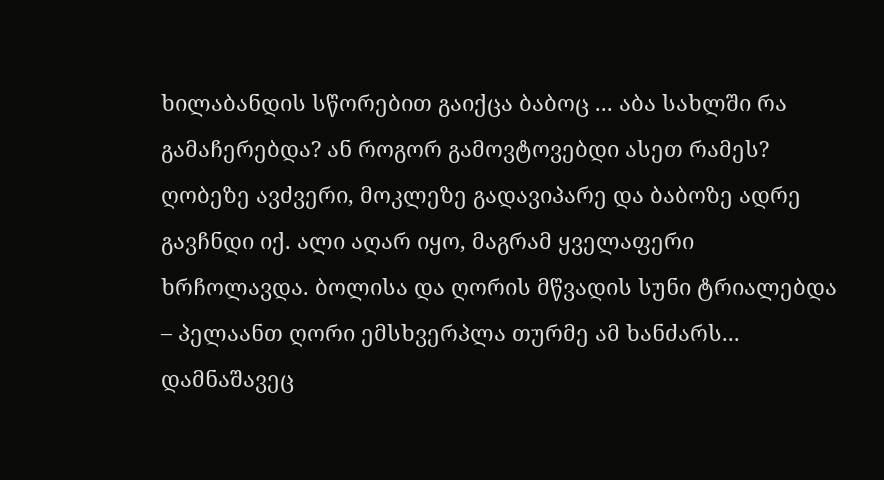ხილაბანდის სწორებით გაიქცა ბაბოც ... აბა სახლში რა გამაჩერებდა? ან როგორ გამოვტოვებდი ასეთ რამეს? ღობეზე ავძვერი, მოკლეზე გადავიპარე და ბაბოზე ადრე გავჩნდი იქ. ალი აღარ იყო, მაგრამ ყველაფერი ხრჩოლავდა. ბოლისა და ღორის მწვადის სუნი ტრიალებდა – პელაანთ ღორი ემსხვერპლა თურმე ამ ხანძარს... დამნაშავეც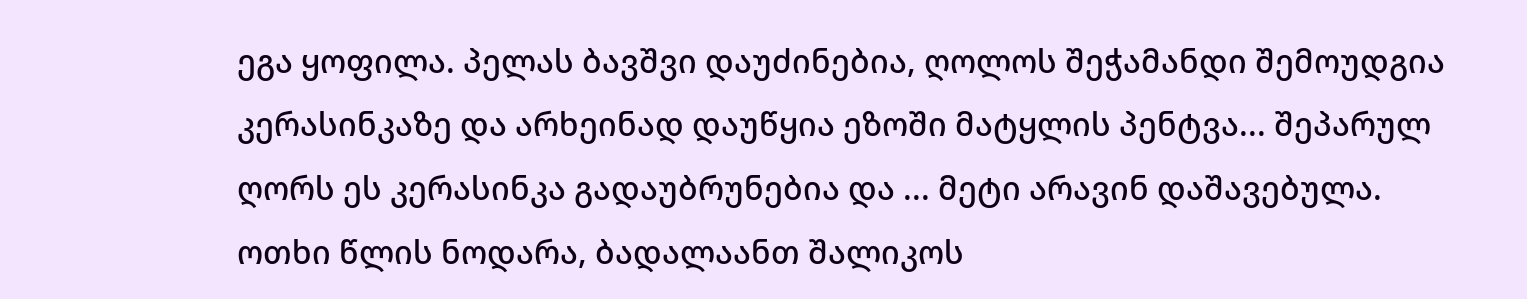ეგა ყოფილა. პელას ბავშვი დაუძინებია, ღოლოს შეჭამანდი შემოუდგია კერასინკაზე და არხეინად დაუწყია ეზოში მატყლის პენტვა... შეპარულ ღორს ეს კერასინკა გადაუბრუნებია და ... მეტი არავინ დაშავებულა. ოთხი წლის ნოდარა, ბადალაანთ შალიკოს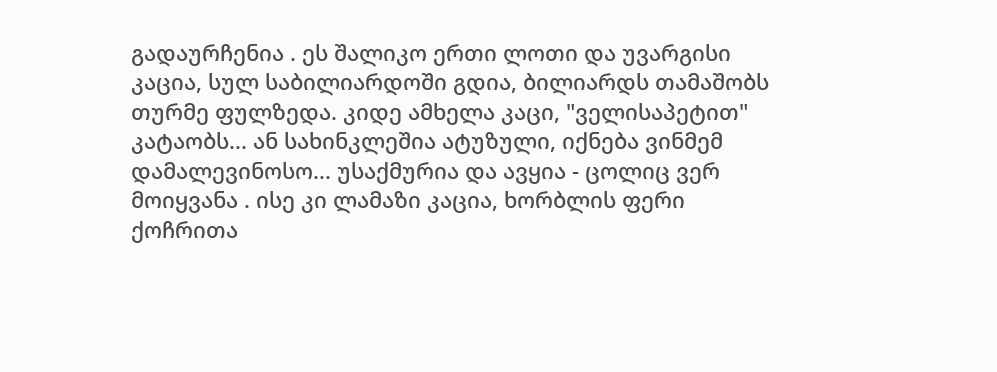გადაურჩენია . ეს შალიკო ერთი ლოთი და უვარგისი კაცია, სულ საბილიარდოში გდია, ბილიარდს თამაშობს თურმე ფულზედა. კიდე ამხელა კაცი, "ველისაპეტით" კატაობს... ან სახინკლეშია ატუზული, იქნება ვინმემ დამალევინოსო... უსაქმურია და ავყია - ცოლიც ვერ მოიყვანა . ისე კი ლამაზი კაცია, ხორბლის ფერი ქოჩრითა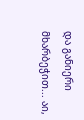და განიერი მხარბეჭით... აი,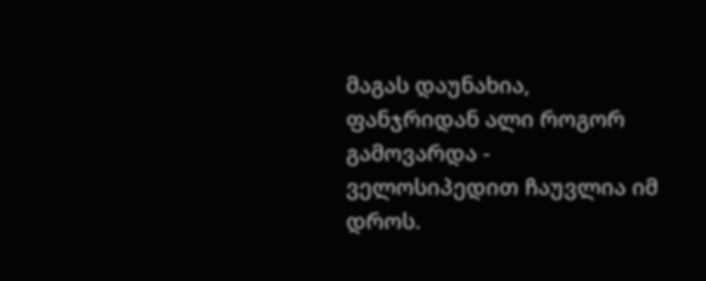მაგას დაუნახია, ფანჯრიდან ალი როგორ გამოვარდა - ველოსიპედით ჩაუვლია იმ დროს.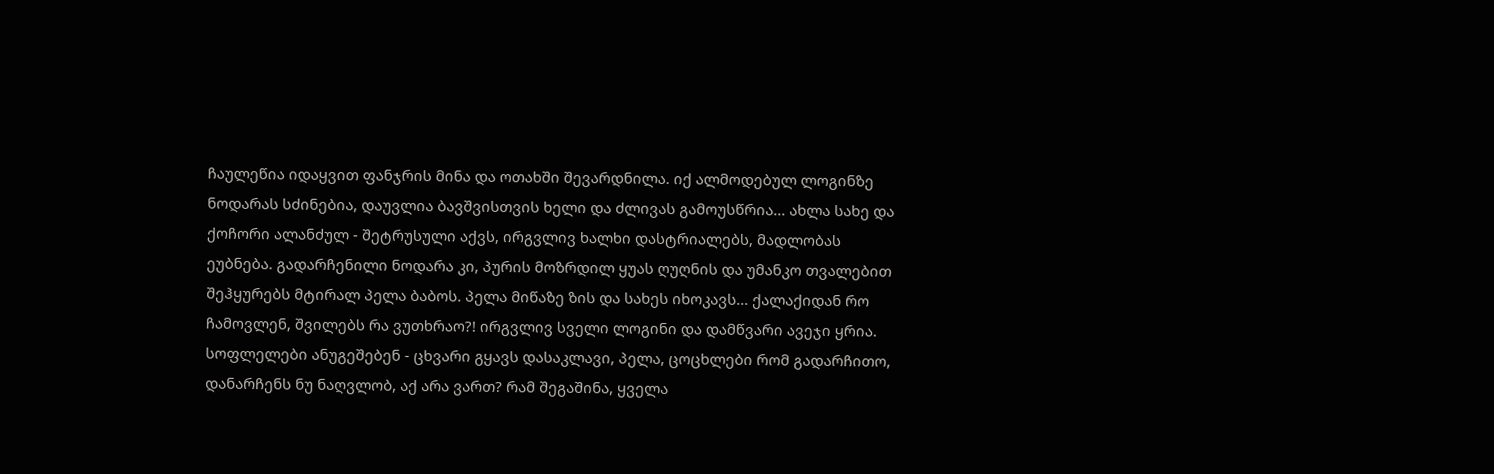ჩაულეწია იდაყვით ფანჯრის მინა და ოთახში შევარდნილა. იქ ალმოდებულ ლოგინზე ნოდარას სძინებია, დაუვლია ბავშვისთვის ხელი და ძლივას გამოუსწრია... ახლა სახე და ქოჩორი ალანძულ - შეტრუსული აქვს, ირგვლივ ხალხი დასტრიალებს, მადლობას ეუბნება. გადარჩენილი ნოდარა კი, პურის მოზრდილ ყუას ღუღნის და უმანკო თვალებით შეჰყურებს მტირალ პელა ბაბოს. პელა მიწაზე ზის და სახეს იხოკავს... ქალაქიდან რო ჩამოვლენ, შვილებს რა ვუთხრაო?! ირგვლივ სველი ლოგინი და დამწვარი ავეჯი ყრია. სოფლელები ანუგეშებენ - ცხვარი გყავს დასაკლავი, პელა, ცოცხლები რომ გადარჩითო, დანარჩენს ნუ ნაღვლობ, აქ არა ვართ? რამ შეგაშინა, ყველა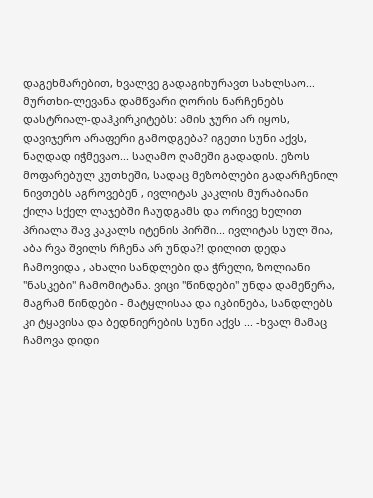დაგეხმარებით, ხვალვე გადაგიხურავთ სახლსაო... მურთხი-ლევანა დამწვარი ღორის ნარჩენებს დასტრიალ-დაჰკირკიტებს: ამის ჯური არ იყოს, დავიჯერო არაფერი გამოდგება? იგეთი სუნი აქვს, ნაღდად იჭმევაო... საღამო ღამეში გადადის. ეზოს მოფარებულ კუთხეში, სადაც მეზობლები გადარჩენილ ნივთებს აგროვებენ , ივლიტას კაკლის მურაბიანი ქილა სქელ ლაჯებში ჩაუდგამს და ორივე ხელით პრიალა შავ კაკალს იტენის პირში... ივლიტას სულ შია, აბა რვა შვილს რჩენა არ უნდა?! დილით დედა ჩამოვიდა , ახალი სანდლები და ჭრელი, ზოლიანი "ნასკები" ჩამომიტანა. ვიცი "წინდები" უნდა დამეწერა, მაგრამ წინდები - მატყლისაა და იკბინება, სანდლებს კი ტყავისა და ბედნიერების სუნი აქვს ... -ხვალ მამაც ჩამოვა დიდი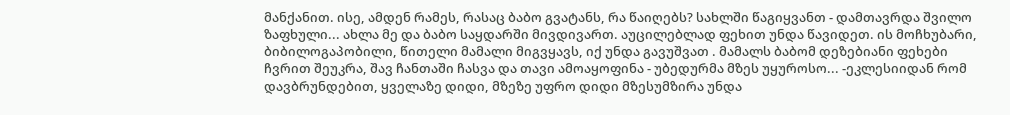მანქანით. ისე, ამდენ რამეს, რასაც ბაბო გვატანს, რა წაიღებს? სახლში წაგიყვანთ - დამთავრდა შვილო ზაფხული... ახლა მე და ბაბო საყდარში მივდივართ. აუცილებლად ფეხით უნდა წავიდეთ. ის მოჩხუბარი, ბიბილოგაპობილი, წითელი მამალი მიგვყავს, იქ უნდა გავუშვათ . მამალს ბაბომ დეზებიანი ფეხები ჩვრით შეუკრა, შავ ჩანთაში ჩასვა და თავი ამოაყოფინა - უბედურმა მზეს უყუროსო... -ეკლესიიდან რომ დავბრუნდებით, ყველაზე დიდი, მზეზე უფრო დიდი მზესუმზირა უნდა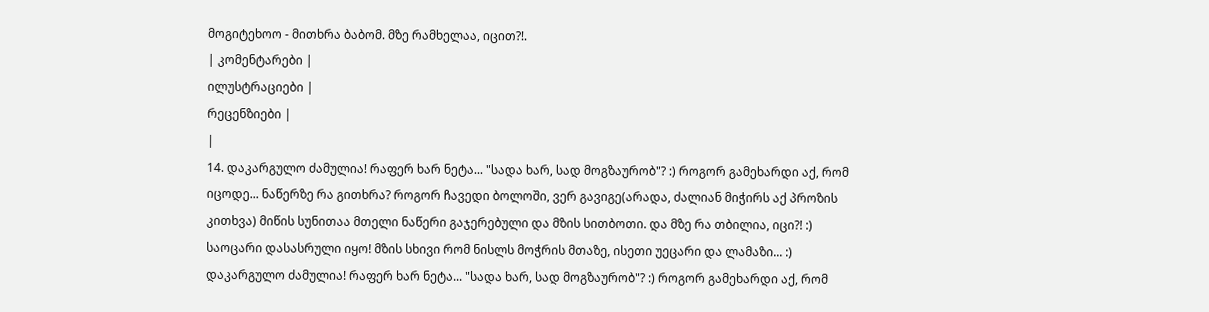მოგიტეხოო - მითხრა ბაბომ. მზე რამხელაა, იცით?!.
| კომენტარები |
ილუსტრაციები |
რეცენზიები |
|
14. დაკარგულო ძამულია! რაფერ ხარ ნეტა... "სადა ხარ, სად მოგზაურობ"? :) როგორ გამეხარდი აქ, რომ იცოდე... ნაწერზე რა გითხრა? როგორ ჩავედი ბოლოში, ვერ გავიგე(არადა, ძალიან მიჭირს აქ პროზის კითხვა) მიწის სუნითაა მთელი ნაწერი გაჯერებული და მზის სითბოთი. და მზე რა თბილია, იცი?! :) საოცარი დასასრული იყო! მზის სხივი რომ ნისლს მოჭრის მთაზე, ისეთი უეცარი და ლამაზი... :) დაკარგულო ძამულია! რაფერ ხარ ნეტა... "სადა ხარ, სად მოგზაურობ"? :) როგორ გამეხარდი აქ, რომ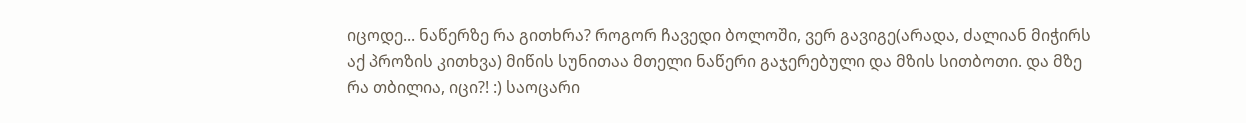იცოდე... ნაწერზე რა გითხრა? როგორ ჩავედი ბოლოში, ვერ გავიგე(არადა, ძალიან მიჭირს აქ პროზის კითხვა) მიწის სუნითაა მთელი ნაწერი გაჯერებული და მზის სითბოთი. და მზე რა თბილია, იცი?! :) საოცარი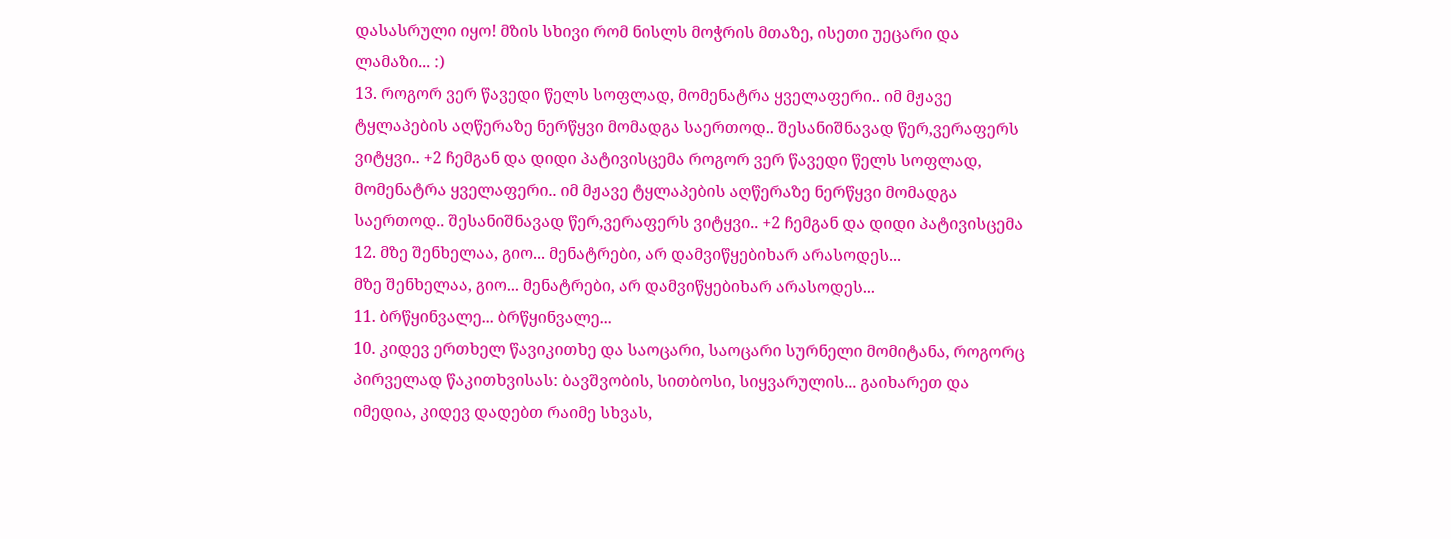დასასრული იყო! მზის სხივი რომ ნისლს მოჭრის მთაზე, ისეთი უეცარი და ლამაზი... :)
13. როგორ ვერ წავედი წელს სოფლად, მომენატრა ყველაფერი.. იმ მჟავე ტყლაპების აღწერაზე ნერწყვი მომადგა საერთოდ.. შესანიშნავად წერ,ვერაფერს ვიტყვი.. +2 ჩემგან და დიდი პატივისცემა როგორ ვერ წავედი წელს სოფლად, მომენატრა ყველაფერი.. იმ მჟავე ტყლაპების აღწერაზე ნერწყვი მომადგა საერთოდ.. შესანიშნავად წერ,ვერაფერს ვიტყვი.. +2 ჩემგან და დიდი პატივისცემა
12. მზე შენხელაა, გიო... მენატრები, არ დამვიწყებიხარ არასოდეს...
მზე შენხელაა, გიო... მენატრები, არ დამვიწყებიხარ არასოდეს...
11. ბრწყინვალე... ბრწყინვალე...
10. კიდევ ერთხელ წავიკითხე და საოცარი, საოცარი სურნელი მომიტანა, როგორც პირველად წაკითხვისას: ბავშვობის, სითბოსი, სიყვარულის... გაიხარეთ და იმედია, კიდევ დადებთ რაიმე სხვას,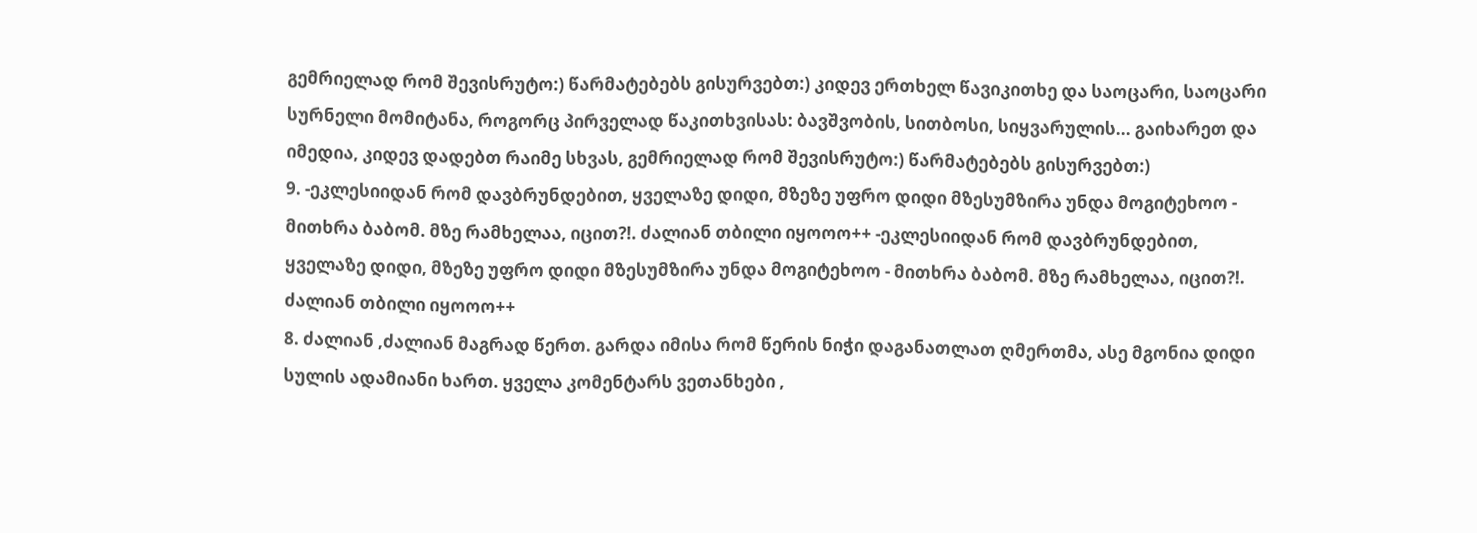გემრიელად რომ შევისრუტო:) წარმატებებს გისურვებთ:) კიდევ ერთხელ წავიკითხე და საოცარი, საოცარი სურნელი მომიტანა, როგორც პირველად წაკითხვისას: ბავშვობის, სითბოსი, სიყვარულის... გაიხარეთ და იმედია, კიდევ დადებთ რაიმე სხვას, გემრიელად რომ შევისრუტო:) წარმატებებს გისურვებთ:)
9. -ეკლესიიდან რომ დავბრუნდებით, ყველაზე დიდი, მზეზე უფრო დიდი მზესუმზირა უნდა მოგიტეხოო - მითხრა ბაბომ. მზე რამხელაა, იცით?!. ძალიან თბილი იყოოო++ -ეკლესიიდან რომ დავბრუნდებით, ყველაზე დიდი, მზეზე უფრო დიდი მზესუმზირა უნდა მოგიტეხოო - მითხრა ბაბომ. მზე რამხელაა, იცით?!. ძალიან თბილი იყოოო++
8. ძალიან ,ძალიან მაგრად წერთ. გარდა იმისა რომ წერის ნიჭი დაგანათლათ ღმერთმა, ასე მგონია დიდი სულის ადამიანი ხართ. ყველა კომენტარს ვეთანხები ,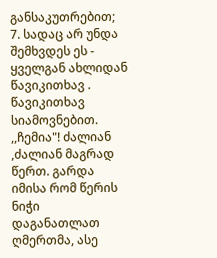განსაკუთრებით;
7. სადაც არ უნდა შემხვდეს ეს - ყველგან ახლიდან წავიკითხავ . წავიკითხავ სიამოვნებით. ,,ჩემია"! ძალიან ,ძალიან მაგრად წერთ. გარდა იმისა რომ წერის ნიჭი დაგანათლათ ღმერთმა, ასე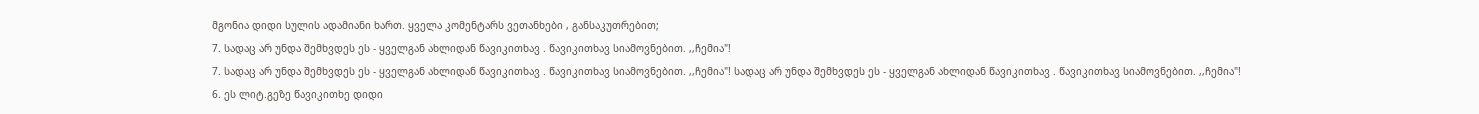მგონია დიდი სულის ადამიანი ხართ. ყველა კომენტარს ვეთანხები , განსაკუთრებით;
7. სადაც არ უნდა შემხვდეს ეს - ყველგან ახლიდან წავიკითხავ . წავიკითხავ სიამოვნებით. ,,ჩემია"!
7. სადაც არ უნდა შემხვდეს ეს - ყველგან ახლიდან წავიკითხავ . წავიკითხავ სიამოვნებით. ,,ჩემია"! სადაც არ უნდა შემხვდეს ეს - ყველგან ახლიდან წავიკითხავ . წავიკითხავ სიამოვნებით. ,,ჩემია"!
6. ეს ლიტ.გეზე წავიკითხე დიდი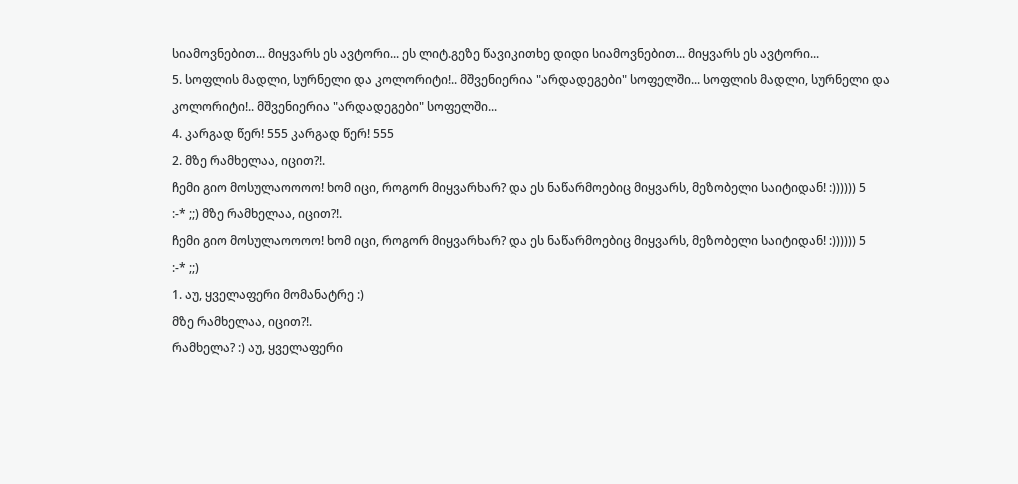სიამოვნებით... მიყვარს ეს ავტორი... ეს ლიტ.გეზე წავიკითხე დიდი სიამოვნებით... მიყვარს ეს ავტორი...
5. სოფლის მადლი, სურნელი და კოლორიტი!.. მშვენიერია "არდადეგები" სოფელში... სოფლის მადლი, სურნელი და კოლორიტი!.. მშვენიერია "არდადეგები" სოფელში...
4. კარგად წერ! 555 კარგად წერ! 555
2. მზე რამხელაა, იცით?!.
ჩემი გიო მოსულაოოოო! ხომ იცი, როგორ მიყვარხარ? და ეს ნაწარმოებიც მიყვარს, მეზობელი საიტიდან! :)))))) 5
:-* ;;) მზე რამხელაა, იცით?!.
ჩემი გიო მოსულაოოოო! ხომ იცი, როგორ მიყვარხარ? და ეს ნაწარმოებიც მიყვარს, მეზობელი საიტიდან! :)))))) 5
:-* ;;)
1. აუ, ყველაფერი მომანატრე :)
მზე რამხელაა, იცით?!.
რამხელა? :) აუ, ყველაფერი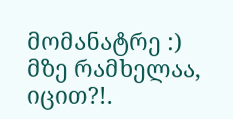მომანატრე :)
მზე რამხელაა, იცით?!.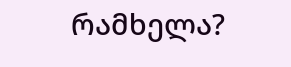რამხელა?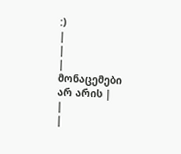:)
|
|
| მონაცემები არ არის |
|
|